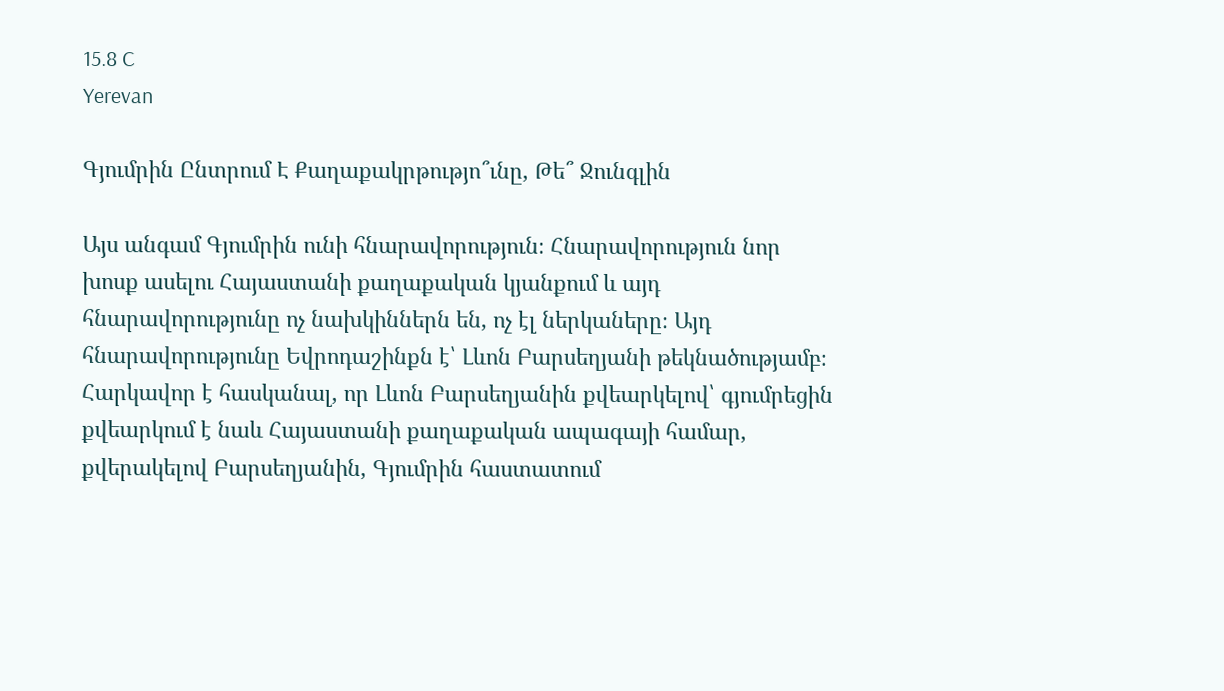15.8 C
Yerevan

Գյումրին Ընտրում Է Քաղաքակրթությո՞ւնը, Թե՞ Ջունգլին

Այս անգամ Գյումրին ունի հնարավորություն։ Հնարավորություն նոր խոսք ասելու Հայաստանի քաղաքական կյանքում և այդ հնարավորությունը ոչ նախկիններն են, ոչ էլ ներկաները։ Այդ հնարավորությունը Եվրոդաշինքն է՝ Լևոն Բարսեղյանի թեկնածությամբ։ Հարկավոր է հասկանալ, որ Լևոն Բարսեղյանին քվեարկելով՝ գյումրեցին քվեարկում է նաև Հայաստանի քաղաքական ապագայի համար, քվերակելով Բարսեղյանին, Գյումրին հաստատում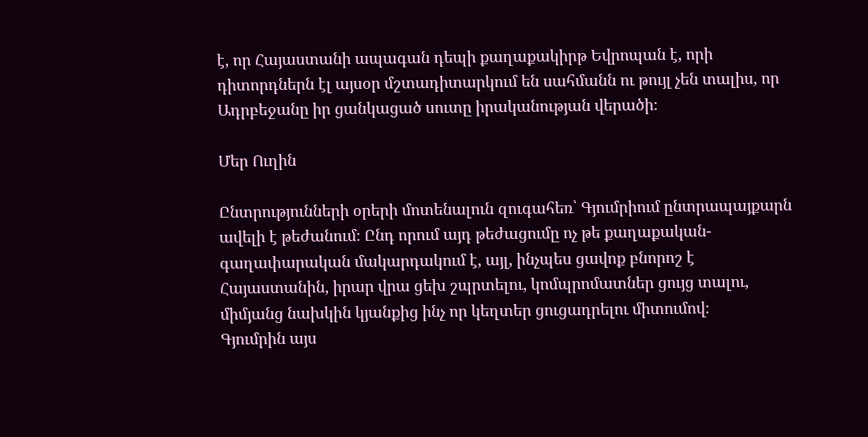է, որ Հայաստանի ապագան դեպի քաղաքակիրթ Եվրոպան է, որի դիտորդներն էլ այսօր մշտադիտարկում են սահմանն ու թույլ չեն տալիս, որ Ադրբեջանը իր ցանկացած սուտը իրականության վերածի։

Մեր Ուղին

Ընտրությունների օրերի մոտենալուն զուգահեռ՝ Գյումրիում ընտրապայքարն ավելի է թեժանում։ Ընդ որում այդ թեժացումը ոչ թե քաղաքական-գաղափարական մակարդակում է, այլ, ինչպես ցավոք բնորոշ է Հայաստանին, իրար վրա ցեխ շպրտելու, կոմպրոմատներ ցույց տալու, միմյանց նախկին կյանքից ինչ որ կեղտեր ցուցադրելու միտումով։
Գյումրին այս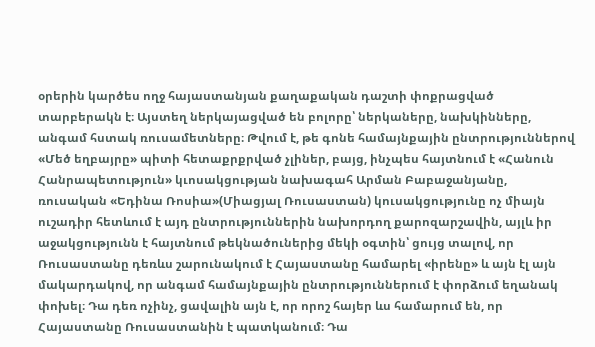օրերին կարծես ողջ հայաստանյան քաղաքական դաշտի փոքրացված տարբերակն է։ Այստեղ ներկայացված են բոլորը՝ ներկաները, նախկինները, անգամ հստակ ռուսամետները։ Թվում է, թե գոնե համայնքային ընտրություններով «Մեծ եղբայրը» պիտի հետաքրքրված չլիներ, բայց, ինչպես հայտնում է «Հանուն Հանրապետություն» կւոսակցության նախագահ Արման Բաբաջանյանը, ռուսական «Եդինա Ռոսիա»(Միացյալ Ռուսաստան) կուսակցությունը ոչ միայն ուշադիր հետևում է այդ ընտրություններին նախորդող քարոզարշավին, այլև իր աջակցությունն է հայտնում թեկնածուներից մեկի օգտին՝ ցույց տալով, որ Ռուսաստանը դեռևս շարունակում է Հայաստանը համարել «իրենը» և այն էլ այն մակարդակով, որ անգամ համայնքային ընտրություններում է փորձում եղանակ փոխել։ Դա դեռ ոչինչ, ցավալին այն է, որ որոշ հայեր ևս համարում են, որ Հայաստանը Ռուսաստանին է պատկանում։ Դա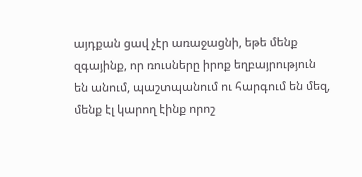այդքան ցավ չէր առաջացնի, եթե մենք զգայինք, որ ռուսները իրոք եղբայրություն են անում, պաշտպանում ու հարգում են մեզ, մենք էլ կարող էինք որոշ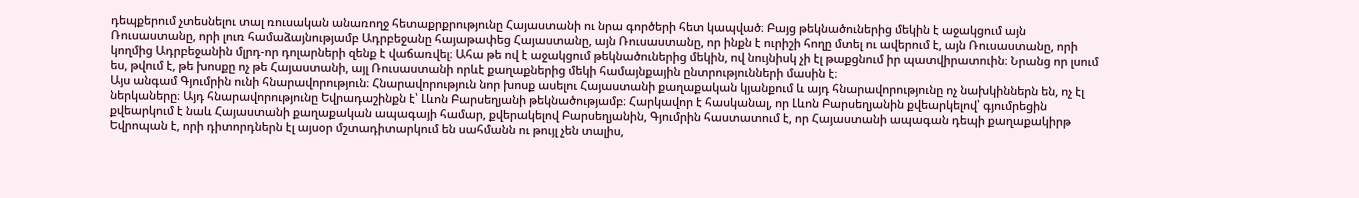դեպքերում չտեսնելու տալ ռուսական անառողջ հետաքրքրությունը Հայաստանի ու նրա գործերի հետ կապված։ Բայց թեկնածուներից մեկին է աջակցում այն Ռուսաստանը, որի լուռ համաձայնությամբ Ադրբեջանը հայաթափեց Հայաստանը, այն Ռուսաստանը, որ ինքն է ուրիշի հողը մտել ու ավերում է, այն Ռուսաստանը, որի կողմից Ադրբեջանին մլրդ-որ դոլարների զենք է վաճառվել։ Ահա թե ով է աջակցում թեկնածուներից մեկին, ով նույնիսկ չի էլ թաքցնում իր պատվիրատուին։ Նրանց որ լսում ես, թվում է, թե խոսքը ոչ թե Հայաստանի, այլ Ռուսաստանի որևէ քաղաքներից մեկի համայնքային ընտրությունների մասին է։
Այս անգամ Գյումրին ունի հնարավորություն։ Հնարավորություն նոր խոսք ասելու Հայաստանի քաղաքական կյանքում և այդ հնարավորությունը ոչ նախկիններն են, ոչ էլ ներկաները։ Այդ հնարավորությունը Եվրադաշինքն է՝ Լևոն Բարսեղյանի թեկնածությամբ։ Հարկավոր է հասկանալ, որ Լևոն Բարսեղյանին քվեարկելով՝ գյումրեցին քվեարկում է նաև Հայաստանի քաղաքական ապագայի համար, քվերակելով Բարսեղյանին, Գյումրին հաստատում է, որ Հայաստանի ապագան դեպի քաղաքակիրթ Եվրոպան է, որի դիտորդներն էլ այսօր մշտադիտարկում են սահմանն ու թույլ չեն տալիս,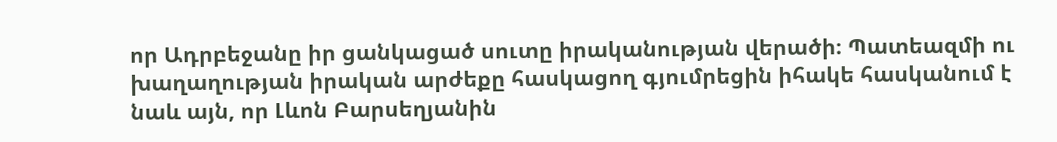որ Ադրբեջանը իր ցանկացած սուտը իրականության վերածի։ Պատեազմի ու խաղաղության իրական արժեքը հասկացող գյումրեցին իհակե հասկանում է նաև այն, որ Լևոն Բարսեղյանին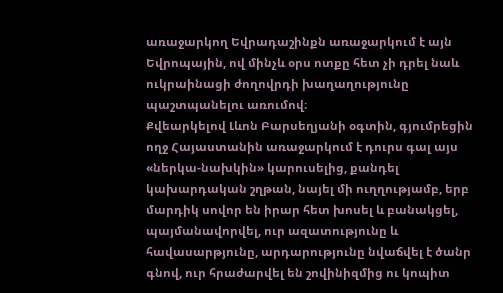առաջարկող Եվրադաշինքն առաջարկում է այն Եվրոպային, ով մինչև օրս ոտքը հետ չի դրել նաև ուկրաինացի ժողովրդի խաղաղությունը պաշտպանելու առումով։
Քվեարկելով Լևոն Բարսեղյանի օգտին, գյումրեցին ողջ Հայաստանին առաջարկում է դուրս գալ այս «ներկա-նախկին» կարուսելից, քանդել կախարդական շղթան, նայել մի ուղղությամբ, երբ մարդիկ սովոր են իրար հետ խոսել և բանակցել, պայմանավորվել, ուր ազատությունը և հավասարթյունը, արդարությունը նվաճվել է ծանր գնով, ուր հրաժարվել են շովինիզմից ու կոպիտ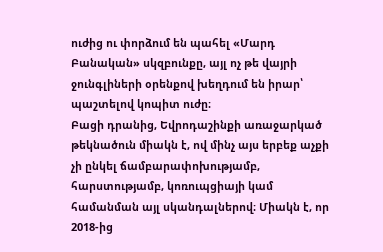ուժից ու փորձում են պահել «Մարդ Բանական» սկզբունքը, այլ ոչ թե վայրի ջունգլիների օրենքով խեղդում են իրար՝ պաշտելով կոպիտ ուժը։
Բացի դրանից, Եվրոդաշինքի առաջարկած թեկնածուն միակն է, ով մինչ այս երբեք աչքի չի ընկել ճամբարափոխությամբ, հարստությամբ, կոռուպցիայի կամ համանման այլ սկանդալներով։ Միակն է, որ 2018-ից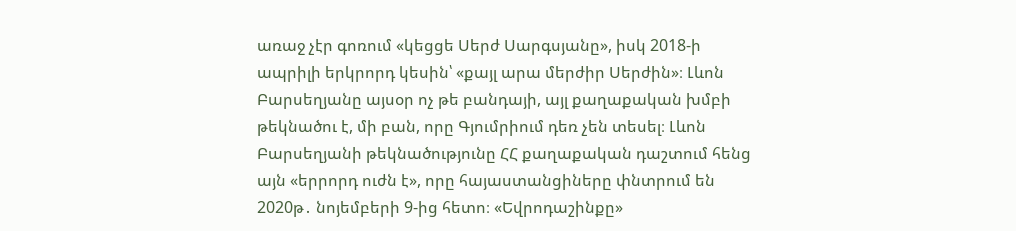առաջ չէր գոռում «կեցցե Սերժ Սարգսյանը», իսկ 2018‑ի ապրիլի երկրորդ կեսին՝ «քայլ արա մերժիր Սերժին»։ Լևոն Բարսեղյանը այսօր ոչ թե բանդայի, այլ քաղաքական խմբի թեկնածու է, մի բան, որը Գյումրիում դեռ չեն տեսել։ Լևոն Բարսեղյանի թեկնածությունը ՀՀ քաղաքական դաշտում հենց այն «երրորդ ուժն է», որը հայաստանցիները փնտրում են 2020թ․ նոյեմբերի 9‑ից հետո։ «Եվրոդաշինքը»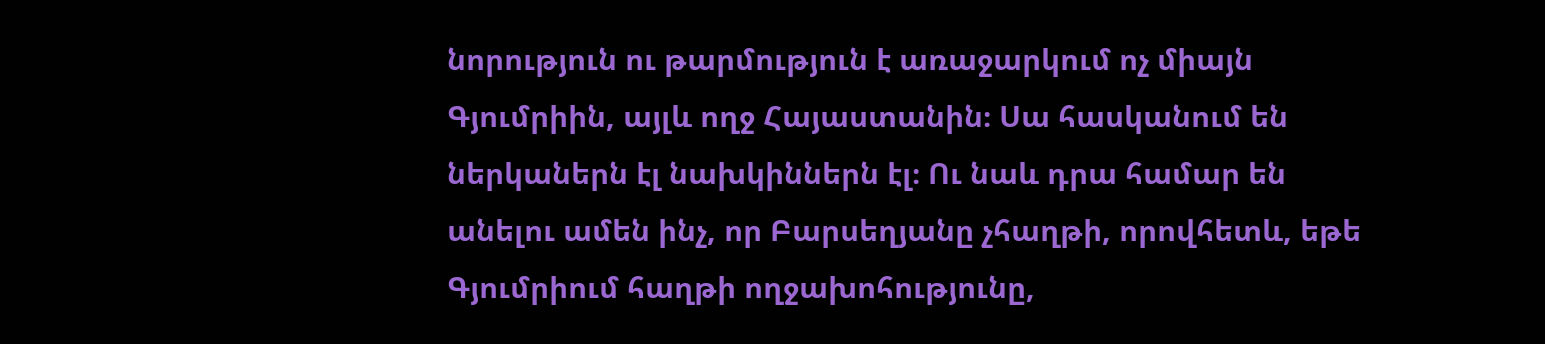նորություն ու թարմություն է առաջարկում ոչ միայն Գյումրիին, այլև ողջ Հայաստանին։ Սա հասկանում են ներկաներն էլ նախկիններն էլ։ Ու նաև դրա համար են անելու ամեն ինչ, որ Բարսեղյանը չհաղթի, որովհետև, եթե Գյումրիում հաղթի ողջախոհությունը,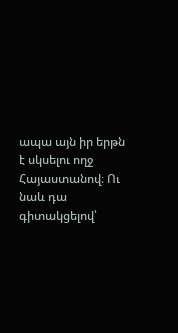ապա այն իր երթն է սկսելու ողջ Հայաստանով։ Ու նաև դա գիտակցելով՝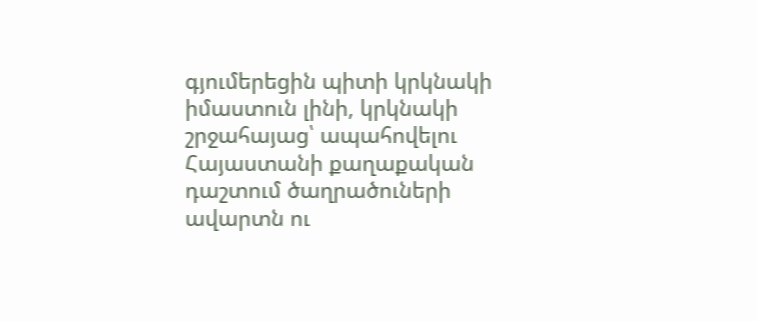գյումերեցին պիտի կրկնակի իմաստուն լինի, կրկնակի շրջահայաց՝ ապահովելու Հայաստանի քաղաքական դաշտում ծաղրածուների ավարտն ու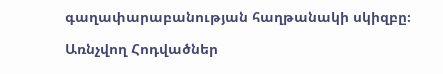գաղափարաբանության հաղթանակի սկիզբը։

Առնչվող Հոդվածներ